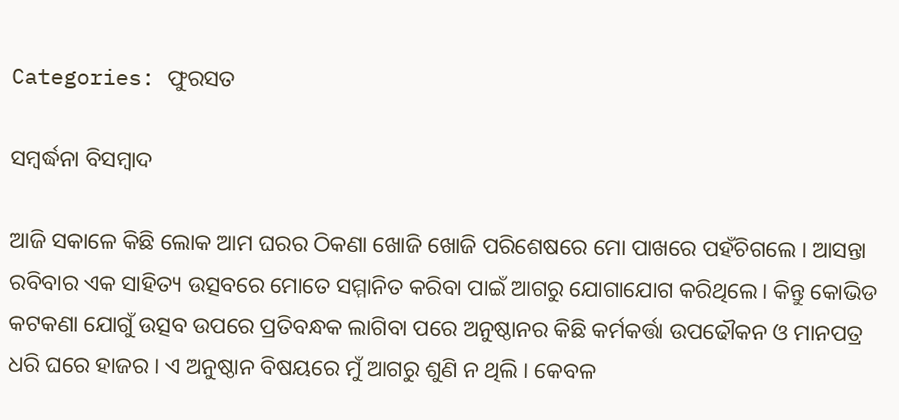Categories: ଫୁରସତ

ସମ୍ବର୍ଦ୍ଧନା ବିସମ୍ବାଦ

ଆଜି ସକାଳେ କିଛି ଲୋକ ଆମ ଘରର ଠିକଣା ଖୋଜି ଖୋଜି ପରିଶେଷରେ ମୋ ପାଖରେ ପହଁଚିଗଲେ । ଆସନ୍ତା ରବିବାର ଏକ ସାହିତ୍ୟ ଉତ୍ସବରେ ମୋତେ ସମ୍ମାନିତ କରିବା ପାଇଁ ଆଗରୁ ଯୋଗାଯୋଗ କରିଥିଲେ। କିନ୍ତୁ କୋଭିଡ କଟକଣା ଯୋଗୁଁ ଉତ୍ସବ ଉପରେ ପ୍ରତିବନ୍ଧକ ଲାଗିବା ପରେ ଅନୁଷ୍ଠାନର କିଛି କର୍ମକର୍ତ୍ତା ଉପଢୌକନ ଓ ମାନପତ୍ର ଧରି ଘରେ ହାଜର । ଏ ଅନୁଷ୍ଠାନ ବିଷୟରେ ମୁଁ ଆଗରୁ ଶୁଣି ନ ଥିଲି । କେବଳ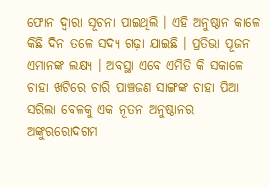ଫୋନ ଦ୍ୱାରା ସୂଚନା ପାଇଥିଲି । ଏହି ଅନୁଷ୍ଠାନ କାଳେ କିଛି ଦିନ ତଳେ ସଦ୍ୟ ଗଢ଼ା ଯାଇଛି । ପ୍ରତିଭା ପୂଜନ ଏମାନଙ୍କ ଲକ୍ଷ୍ୟ । ଅବସ୍ଥା ଏବେ ଏମିତି କି ସକାଳେ ଚାହା ଖଟିରେ ଚାରି ପାଞ୍ଚଜଣ ସାଙ୍ଗଙ୍କ ଚାହା ପିଆ ସରିଲା ବେଳକୁ ଏକ ନୂତନ ଅନୁଷ୍ଠାନର ଅଙ୍କୁରରୋଦଗମ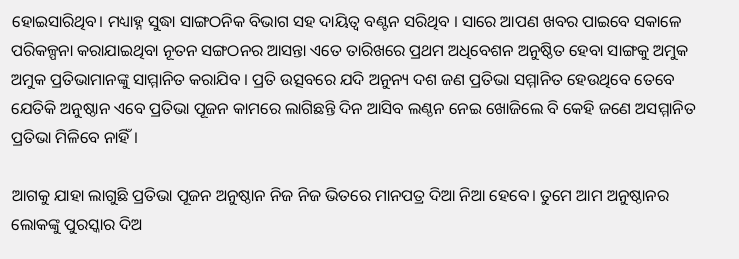ହୋଇସାରିଥିବ। ମଧ୍ୟାହ୍ନ ସୁଦ୍ଧା ସାଙ୍ଗଠନିକ ବିଭାଗ ସହ ଦାୟିତ୍ୱ ବଣ୍ଟନ ସରିଥିବ । ସାରେ ଆପଣ ଖବର ପାଇବେ ସକାଳେ ପରିକଳ୍ପନା କରାଯାଇଥିବା ନୂତନ ସଙ୍ଗଠନର ଆସନ୍ତା ଏତେ ତାରିଖରେ ପ୍ରଥମ ଅଧିବେଶନ ଅନୁଷ୍ଠିତ ହେବା ସାଙ୍ଗକୁ ଅମୁକ ଅମୁକ ପ୍ରତିଭାମାନଙ୍କୁ ସାମ୍ମାନିତ କରାଯିବ । ପ୍ରତି ଉତ୍ସବରେ ଯଦି ଅନୁନ୍ୟ ଦଶ ଜଣ ପ୍ରତିଭା ସମ୍ମାନିତ ହେଉଥିବେ ତେବେ ଯେତିକି ଅନୁଷ୍ଠାନ ଏବେ ପ୍ରତିଭା ପୂଜନ କାମରେ ଲାଗିଛନ୍ତି ଦିନ ଆସିବ ଲଣ୍ଠନ ନେଇ ଖୋଜିଲେ ବି କେହି ଜଣେ ଅସମ୍ମାନିତ ପ୍ରତିଭା ମିଳିବେ ନାହିଁ ।

ଆଗକୁ ଯାହା ଲାଗୁଛି ପ୍ରତିଭା ପୂଜନ ଅନୁଷ୍ଠାନ ନିଜ ନିଜ ଭିତରେ ମାନପତ୍ର ଦିଆ ନିଆ ହେବେ। ତୁମେ ଆମ ଅନୁଷ୍ଠାନର ଲୋକଙ୍କୁ ପୁରସ୍କାର ଦିଅ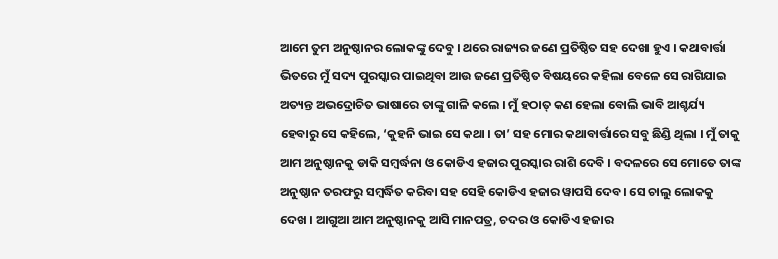ଆମେ ତୁମ ଅନୁଷ୍ଠାନର ଲୋକଙ୍କୁ ଦେବୁ । ଥରେ ରାଜ୍ୟର ଜଣେ ପ୍ରତିଷ୍ଠିତ ସହ ଦେଖା ହୁଏ । କଥାବାର୍ତ୍ତା ଭିତରେ ମୁଁ ସଦ୍ୟ ପୁରସ୍କାର ପାଇଥିବା ଆଉ ଜଣେ ପ୍ରତିଷ୍ଠିତ ବିଷୟରେ କହିଲା ବେଳେ ସେ ରାଗିଯାଇ ଅତ୍ୟନ୍ତ ଅଭଦ୍ରୋଚିତ ଭାଷାରେ ତାଙ୍କୁ ଗାଳି କଲେ । ମୁଁ ହଠାତ୍‌ କଣ ହେଲା ବୋଲି ଭାବି ଆଶ୍ଚର୍ଯ୍ୟ ହେବାରୁ ସେ କହିଲେ, ‘କୁହନି ଭାଇ ସେ କଥା । ତା’ ସହ ମୋର କଥାବାର୍ତ୍ତାରେ ସବୁ ଛିଣ୍ଡି ଥିଲା । ମୁଁ ତାକୁ ଆମ ଅନୁଷ୍ଠାନକୁ ଡାକି ସମ୍ବର୍ଦ୍ଧନା ଓ କୋଡିଏ ହଜାର ପୁରସ୍କାର ରାଶି ଦେବି । ବଦଳରେ ସେ ମୋତେ ତାଙ୍କ ଅନୁଷ୍ଠାନ ତରଫରୁ ସମ୍ବର୍ଦ୍ଧିତ କରିବା ସହ ସେହି କୋଡିଏ ହଜାର ୱାପସି ଦେବ। ସେ ଚାଲୁ ଲୋକକୁ ଦେଖ । ଆଗୁଆ ଆମ ଅନୁଷ୍ଠାନକୁ ଆସି ମାନପତ୍ର, ଚଦର ଓ କୋଡିଏ ହଜାର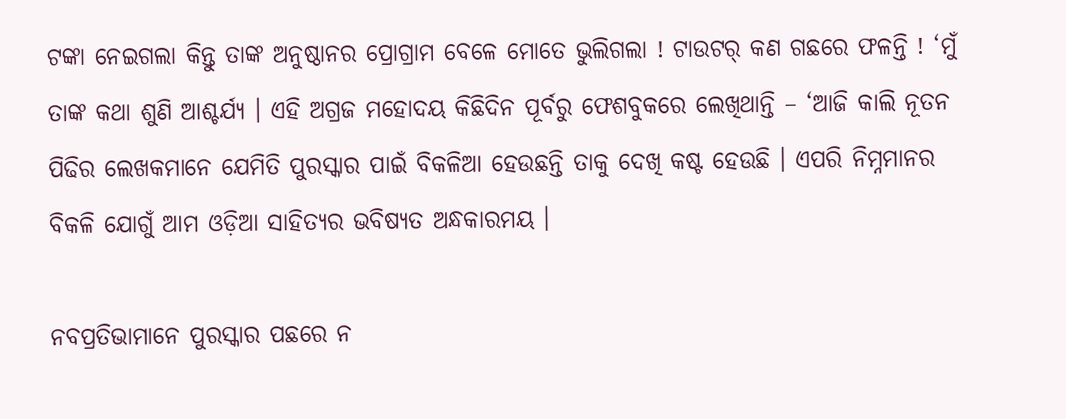ଟଙ୍କା ନେଇଗଲା କିନ୍ତୁ ତାଙ୍କ ଅନୁଷ୍ଠାନର ପ୍ରୋଗ୍ରାମ ବେଳେ ମୋତେ ଭୁଲିଗଲା ! ଟାଉଟର୍‌ କଣ ଗଛରେ ଫଳନ୍ତି ! ‘ମୁଁ ତାଙ୍କ କଥା ଶୁଣି ଆଶ୍ଚର୍ଯ୍ୟ । ଏହି ଅଗ୍ରଜ ମହୋଦୟ କିଛିଦିନ ପୂର୍ବରୁ ଫେଶବୁକରେ ଲେଖିଥାନ୍ତି – ‘ଆଜି କାଲି ନୂତନ ପିଢିର ଲେଖକମାନେ ଯେମିତି ପୁରସ୍କାର ପାଇଁ ବିକଳିଆ ହେଉଛନ୍ତି ତାକୁ ଦେଖି କଷ୍ଟ ହେଉଛି । ଏପରି ନିମ୍ନମାନର ବିକଳି ଯୋଗୁଁ ଆମ ଓଡ଼ିଆ ସାହିତ୍ୟର ଭବିଷ୍ୟତ ଅନ୍ଧକାରମୟ ।

ନବପ୍ରତିଭାମାନେ ପୁରସ୍କାର ପଛରେ ନ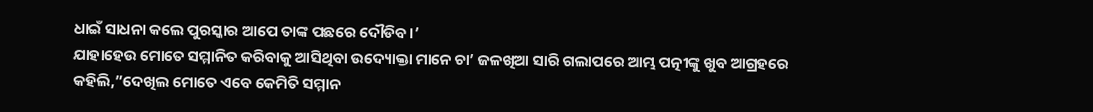ଧାଇଁ ସାଧନା କଲେ ପୁରସ୍କାର ଆପେ ତାଙ୍କ ପଛରେ ଦୌଡିବ।’
ଯାହାହେଉ ମୋତେ ସମ୍ମାନିତ କରିବାକୁ ଆସିଥିବା ଉଦ୍ୟୋକ୍ତା ମାନେ ଚା’ ଜଳଖିଆ ସାରି ଗଲାପରେ ଆମ୍ଭ ପତ୍ନୀଙ୍କୁ ଖୁବ ଆଗ୍ରହରେ କହିଲି,”ଦେଖିଲ ମୋତେ ଏବେ କେମିତି ସମ୍ମାନ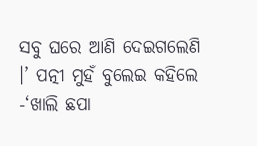ସବୁ ଘରେ ଆଣି ଦେଇଗଲେଣି ।’ ପତ୍ନୀ ମୁହଁ ବୁଲେଇ କହିଲେ -‘ଖାଲି ଛପା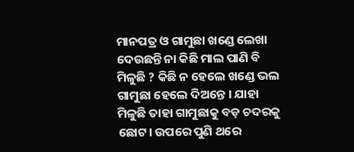ମାନପତ୍ର ଓ ଗାମୁଛା ଖଣ୍ଡେ ଲେଖା ଦେଉଛନ୍ତି ନା କିଛି ମାଲ ପାଣି ବି ମିଳୁଛି ? କିଛି ନ ହେଲେ ଖଣ୍ଡେ ଭଲ ଗାମୁଛା ହେଲେ ଦିଅନ୍ତେ । ଯାହା ମିଳୁଛି ତାହା ଗାମୁଛାକୁ ବଡ଼ ଚଦରକୁ ଛୋଟ। ଉପରେ ପୁଣି ଥରେ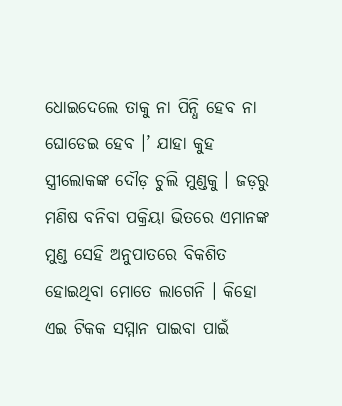ଧୋଇଦେଲେ ତାକୁ ନା ପିନ୍ଧି ହେବ ନା ଘୋଡେଇ ହେବ ।’ ଯାହା କୁହ ସ୍ତ୍ରୀଲୋକଙ୍କ ଦୌଡ଼ ଚୁଲି ମୁଣ୍ଡକୁ । ଜଡ଼ରୁ ମଣିଷ ବନିବା ପକ୍ରିୟା ଭିତରେ ଏମାନଙ୍କ ମୁଣ୍ଡ ସେହି ଅନୁପାତରେ ବିକଶିତ ହୋଇଥିବା ମୋତେ ଲାଗେନି । କିହୋ ଏଇ ଟିକକ ସମ୍ମାନ ପାଇବା ପାଇଁ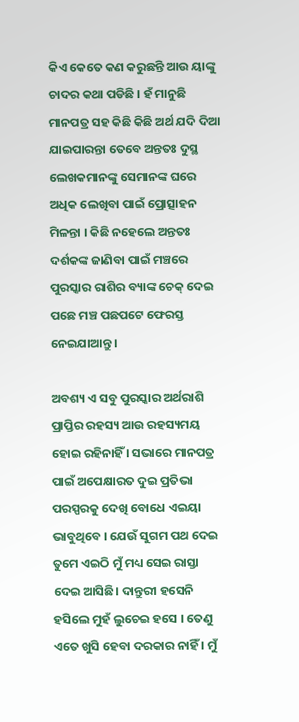କିଏ କେତେ କଣ କରୁଛନ୍ତି ଆଉ ୟାଙ୍କୁ ଚାଦର କଥା ପଡିଛି । ହଁ ମାନୁଛି ମାନପତ୍ର ସହ କିଛି କିଛି ଅର୍ଥ ଯଦି ଦିଆ ଯାଇପାରନ୍ତା ତେବେ ଅନ୍ତତଃ ଦୁସ୍ଥ ଲେଖକମାନଙ୍କୁ ସେମାନଙ୍କ ଘରେ ଅଧିକ ଲେଖିବା ପାଇଁ ପ୍ରୋତ୍ସାହନ ମିଳନ୍ତା । କିଛି ନହେଲେ ଅନ୍ତତଃ ଦର୍ଶକଙ୍କ ଜାଣିବା ପାଇଁ ମଞ୍ଚରେ ପୁରସ୍କାର ରାଶିର ବ୍ୟାଙ୍କ ଚେକ୍‌ ଦେଇ ପଛେ ମଞ୍ଚ ପଛପଟେ ଫେରସ୍ତ ନେଇଯାଆନ୍ତୁ ।

ଅବଶ୍ୟ ଏ ସବୁ ପୁରସ୍କାର ଅର୍ଥରାଶି ପ୍ରାପ୍ତିର ରହସ୍ୟ ଆଉ ରହସ୍ୟମୟ ହୋଇ ରହିନାହିଁ । ସଭାରେ ମାନପତ୍ର ପାଇଁ ଅପେକ୍ଷାରତ ଦୁଇ ପ୍ରତିଭା ପରସ୍ପରକୁ ଦେଖି ବୋଧେ ଏଇୟା ଭାବୁଥିବେ । ଯେଉଁ ସୁଗମ ପଥ ଦେଇ ତୁମେ ଏଇଠି ମୁଁ ମଧ୍ୟ ସେଇ ରାସ୍ତା ଦେଇ ଆସିଛି। ଦାନ୍ତୁରୀ ହସେନି ହସିଲେ ମୁହଁ ଲୁଚେଇ ହସେ । ତେଣୁ ଏତେ ଖୁସି ହେବା ଦରକାର ନାହିଁ । ମୁଁ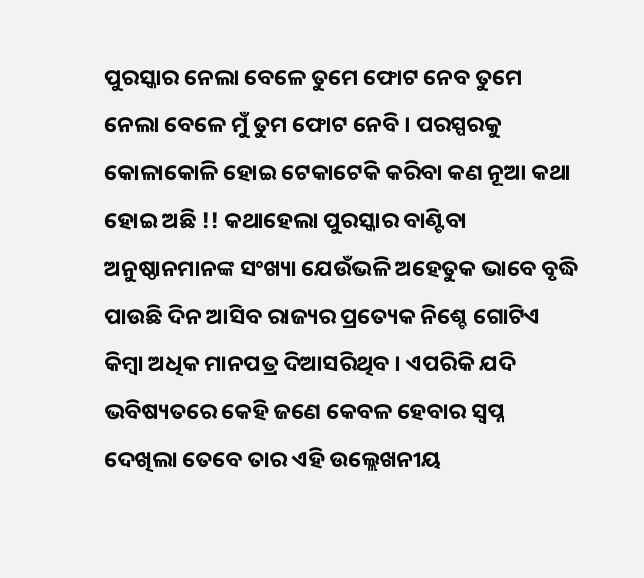ପୁରସ୍କାର ନେଲା ବେଳେ ତୁମେ ଫୋଟ ନେବ ତୁମେ ନେଲା ବେଳେ ମୁଁ ତୁମ ଫୋଟ ନେବି । ପରସ୍ପରକୁ କୋଳାକୋଳି ହୋଇ ଟେକାଟେକି କରିବା କଣ ନୂଆ କଥା ହୋଇ ଅଛି !! କଥାହେଲା ପୁରସ୍କାର ବାଣ୍ଟିବା ଅନୁଷ୍ଠାନମାନଙ୍କ ସଂଖ୍ୟା ଯେଉଁଭଳି ଅହେତୁକ ଭାବେ ବୃଦ୍ଧି ପାଉଛି ଦିନ ଆସିବ ରାଜ୍ୟର ପ୍ରତ୍ୟେକ ନିଶ୍ଚେ ଗୋଟିଏ କିମ୍ବା ଅଧିକ ମାନପତ୍ର ଦିଆସରିଥିବ । ଏପରିକି ଯଦି ଭବିଷ୍ୟତରେ କେହି ଜଣେ କେବଳ ହେବାର ସ୍ବପ୍ନ ଦେଖିଲା ତେବେ ତାର ଏହି ଉଲ୍ଲେଖନୀୟ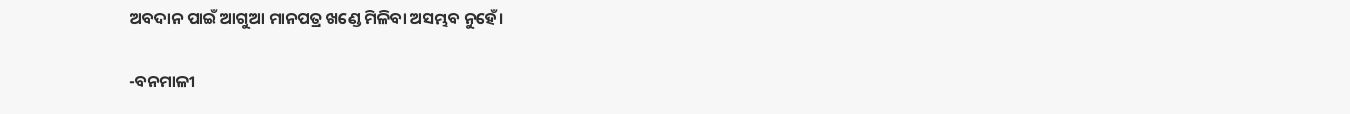ଅବଦାନ ପାଇଁ ଆଗୁଆ ମାନପତ୍ର ଖଣ୍ଡେ ମିଳିବା ଅସମ୍ଭବ ନୁହେଁ।

-ବନମାଳୀ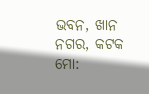ଭବନ, ଖାନ ନଗର, କଟକ
ମୋ: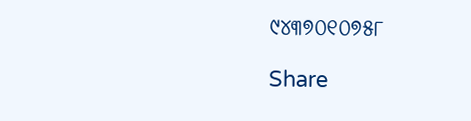୯୪୩୭୦୧୦୭୫୮

Share